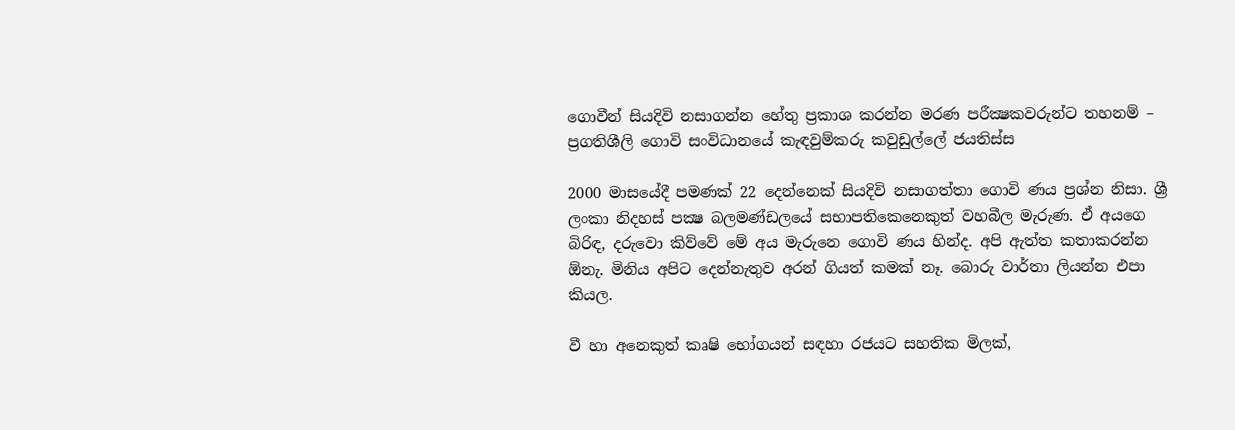ගොවීන් සියදිවි නසාගන්න හේතු ප්‍රකාශ කරන්න මරණ පරීක්‍ෂකවරුන්ට තහනම් – ප්‍රගතිශීලි ගොවි සංවිධානයේ කැඳවුම්කරු කවුඩුල්ලේ ජයතිස්ස

2000 මාසයේදී පමණක් 22 දෙන්නෙක් සියදිවි නසාගත්තා ගොවි ණය ප්‍රශ්න නිසා. ශ්‍රී ලංකා නිදහස් පක්‍ෂ බලමණ්ඩලයේ සභාපතිකෙනෙකුත් වහබීල මැරුණ. ඒ අයගෙ බිරිඳ, දරුවො කිව්වේ මේ අය මැරුනෙ ගොවි ණය හින්ද. අපි ඇත්ත කතාකරන්න  ඕනැ. මිනිය අපිට දෙන්නැතුව අරන් ගියත් කමක් නෑ. බොරු වාර්තා ලියන්න එපා කියල.

වී හා අනෙකුත් කෘෂි භෝගයන් සඳහා රජයට සහතික මිලක්,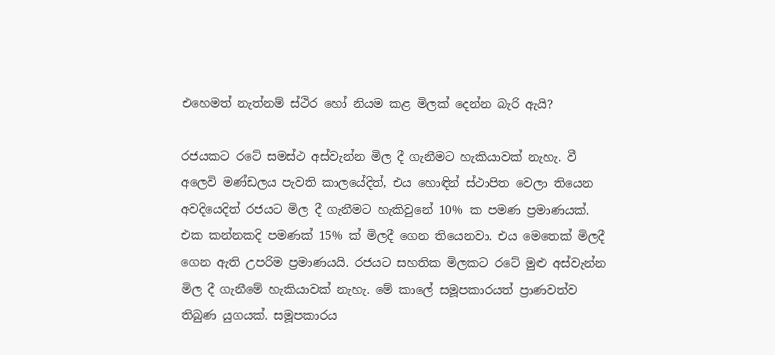එහෙමත් නැත්නම් ස්ථිර හෝ නියම කළ මිලක් දෙන්න බැරි ඇයි?

රජයකට රටේ සමස්ථ අස්වැන්න මිල දී ගැනීමට හැකියාවක් නැහැ. වී අලෙවි මණ්ඩලය පැවති කාලයේදිත්, එය හොඳින් ස්ථාපිත වෙලා තියෙන අවදියෙදිත් රජයට මිල දී ගැනීමට හැකිවුනේ 10% ක පමණ ප්‍රමාණයක්.  එක කන්නකදි පමණක් 15% ක් මිලදී ගෙන තියෙනවා. එය මෙතෙක් මිලදී ගෙන ඇති උපරිම ප්‍රමාණයයි. රජයට සහතික මිලකට රටේ මුළු අස්වැන්න මිල දී ගැනීමේ හැකියාවක් නැහැ. මේ කාලේ සමූපකාරයත් ප්‍රාණවත්ව තිබුණ යුගයක්. සමූපකාරය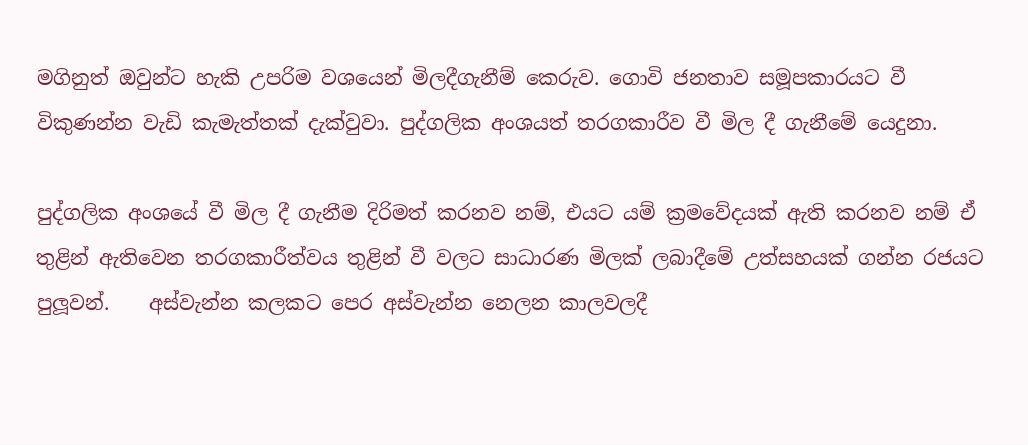මගිනුත් ඔවුන්ට හැකි උපරිම වශයෙන් මිලදීගැනීම් කෙරුව. ගොවි ජනතාව සමූපකාරයට වී විකුණන්න වැඩි කැමැත්තක් දැක්වුවා. පුද්ගලික අංශයත් තරගකාරීව වී මිල දී ගැනීමේ යෙදුනා.

පුද්ගලික අංශයේ වී මිල දී ගැනීම දිරිමත් කරනව නම්, එයට යම් ක්‍රමවේදයක් ඇති කරනව නම් ඒ තුළින් ඇතිවෙන තරගකාරීත්වය තුළින් වී වලට සාධාරණ මිලක් ලබාදීමේ උත්සහයක් ගන්න රජයට පුලූවන්.    අස්වැන්න කලකට පෙර අස්වැන්න නෙලන කාලවලදී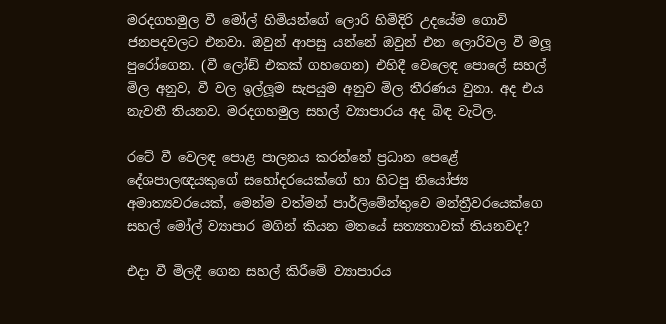මරදගහමුල වී මෝල් හිමියන්ගේ ලොරි හිමිදිරි උදයේම ගොවි ජනපදවලට එනවා. ඔවුන් ආපසු යන්නේ ඔවුන් එන ලොරිවල වී මලූ පුරෝගෙන. (වී ලෝඞ් එකක් ගහගෙන) එහිදී වෙලෙඳ පොලේ සහල් මිල අනුව, වී වල ඉල්ලූම සැපයුම අනුව මිල තීරණය වුනා. අද එය නැවතී තියනව. මරදගහමුල සහල් ව්‍යාපාරය අද බිඳ වැටිල.

රටේ වී වෙලඳ පොළ පාලනය කරන්නේ ප්‍රධාන පෙළේ දේශපාලඥයකුගේ සහෝදරයෙක්ගේ හා හිටපු නියෝජ්‍ය අමාත්‍යවරයෙක්, මෙන්ම වත්මන් පාර්ලිමේන්තුවෙ මන්ත්‍රීවරයෙක්ගෙ සහල් මෝල් ව්‍යාපාර මගින් කියන මතයේ සත්‍යතාවක් තියනවද?

එදා වී මිලදී ගෙන සහල් කිරීමේ ව්‍යාපාරය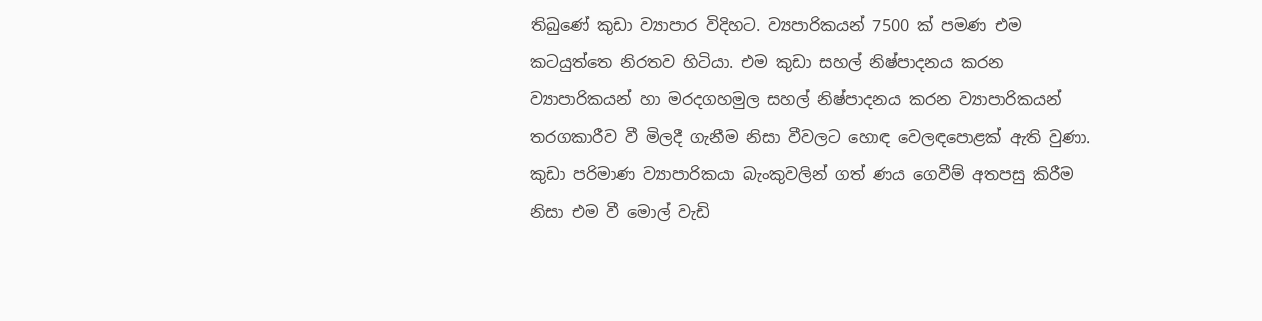තිබුණේ කුඩා ව්‍යාපාර විදිහට. ව්‍යපාරිකයන් 7500 ක් පමණ එම කටයුත්තෙ නිරතව හිටියා. එම කුඩා සහල් නිෂ්පාදනය කරන ව්‍යාපාරිකයන් හා මරදගහමුල සහල් නිෂ්පාදනය කරන ව්‍යාපාරිකයන් තරගකාරීව වී මිලදී ගැනීම නිසා වීවලට හොඳ වෙලඳපොළක් ඇති වුණා. කුඩා පරිමාණ ව්‍යාපාරිකයා බැංකුවලින් ගත් ණය ගෙවීම් අතපසු කිරීම නිසා එම වී මොල් වැඩි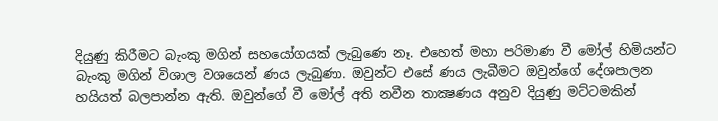දියුණු කිරීමට බැංකු මගින් සහයෝගයක් ලැබුණෙ නෑ. එහෙත් මහා පරිමාණ වී මෝල් හිමියන්ට බැංකු මගින් විශාල වශයෙන් ණය ලැබුණා. ඔවුන්ට එසේ ණය ලැබීමට ඔවුන්ගේ දේශපාලන හයියත් බලපාන්න ඇති. ඔවුන්ගේ වී මෝල් අති නවීන තාක්‍ෂණය අනුව දියුණු මට්ටමකින්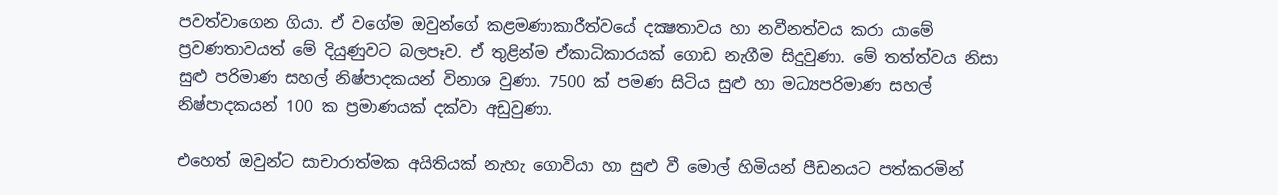පවත්වාගෙන ගියා. ඒ වගේම ඔවුන්ගේ කළමණාකාරීත්වයේ දක්‍ෂතාවය හා නවීනත්වය කරා යාමේ ප්‍රවණතාවයත් මේ දියුණුවට බලපෑව. ඒ තුළින්ම ඒකාධිකාරයක් ගොඩ නැගීම සිදුවුණා. මේ තත්ත්වය නිසා සුළු පරිමාණ සහල් නිෂ්පාදකයන් විනාශ වුණා. 7500 ක් පමණ සිටිය සුළු හා මධ්‍යපරිමාණ සහල් නිෂ්පාදකයන් 100 ක ප්‍රමාණයක් දක්වා අඩුවුණා.

එහෙත් ඔවුන්ට සාචාරාත්මක අයිතියක් නැහැ ගොවියා හා සුළු වී මොල් හිමියන් පීඩනයට පත්කරමින්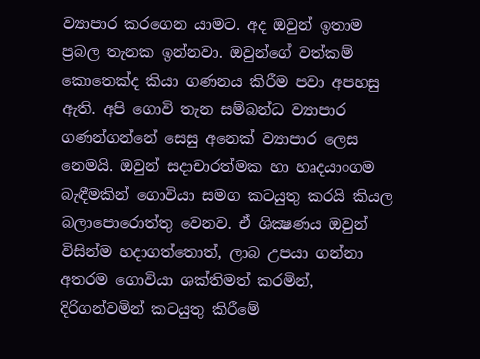ව්‍යාපාර කරගෙන යාමට. අද ඔවුන් ඉතාම ප්‍රබල තැනක ඉන්නවා. ඔවුන්ගේ වත්කම් කොතෙක්ද කියා ගණනය කිරීම පවා අපහසු ඇති. අපි ගොවි තැන සම්බන්ධ ව්‍යාපාර ගණන්ගන්නේ සෙසු අනෙක් ව්‍යාපාර ලෙස නෙමයි. ඔවුන් සදාචාරත්මක හා හෘදයාංගම බැඳීමකින් ගොවියා සමග කටයුතු කරයි කියල බලාපොරොත්තු වෙනව. ඒ ශික්‍ෂණය ඔවුන් විසින්ම හදාගත්තොත්, ලාබ උපයා ගන්නා අතරම ගොවියා ශක්තිමත් කරමින්, දිරිගන්වමින් කටයුතු කිරීමේ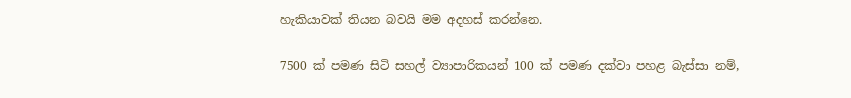හැකියාවක් තියන බවයි මම අදහස් කරන්නෙ.

7500 ක් පමණ සිටි සහල් ව්‍යාපාරිකයන් 100 ක් පමණ දක්වා පහළ බැස්සා නම්,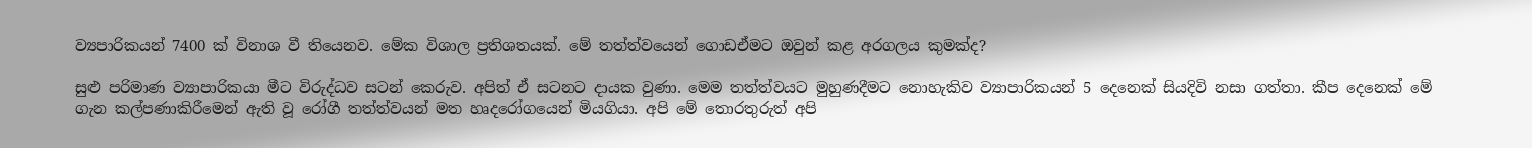ව්‍යපාරිකයන් 7400 ක් විනාශ වී තියෙනව. මේක විශාල ප්‍රතිශතයක්. මේ තත්ත්වයෙන් ගොඩඒමට ඔවුන් කළ අරගලය කුමක්ද?

සුළු පරිමාණ ව්‍යාපාරිකයා මීට විරුද්ධව සටන් කෙරුව. අපිත් ඒ සටනට දායක වුණා. මෙම තත්ත්වයට මුහුණදීමට නොහැකිව ව්‍යාපාරිකයන් 5 දෙනෙක් සියදිවි නසා ගත්තා. කීප දෙනෙක් මේ ගැන කල්පණාකිරීමෙන් ඇති වූ රෝගී තත්ත්වයන් මත හෘදරෝගයෙන් මියගියා. අපි මේ තොරතුරුත් අපි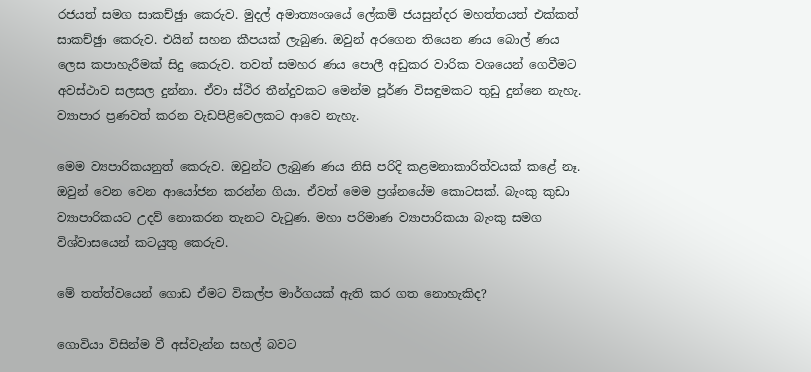රජයත් සමග සාකච්ඡුා කෙරුව. මුදල් අමාත්‍යංශයේ ලේකම් ජයසුන්දර මහත්තයත් එක්කත් සාකච්ඡුා කෙරුව. එයින් සහන කීපයක් ලැබුණ. ඔවුන් අරගෙන තියෙන ණය බොල් ණය ලෙස කපාහැරීමක් සිදු කෙරුව. තවත් සමහර ණය පොලී අඩුකර වාරික වශයෙන් ගෙවීමට අවස්ථාව සලසල දුන්නා. ඒවා ස්ථිර තීන්දුවකට මෙන්ම පූර්ණ විසඳුමකට තුඩු දුන්නෙ නැහැ. ව්‍යාපාර ප්‍රණවත් කරන වැඩපිළිවෙලකට ආවෙ නැහැ.

මෙම ව්‍යපාරිකයනුත් කෙරුව. ඔවුන්ට ලැබුණ ණය නිසි පරිදි කළමනාකාරිත්වයක් කළේ නෑ. ඔවුන් වෙන වෙන ආයෝජන කරන්න ගියා. ඒවත් මෙම ප්‍රශ්නයේම කොටසක්. බැංකු කුඩා ව්‍යාපාරිකයට උදව් නොකරන තැනට වැටුණ. මහා පරිමාණ ව්‍යාපාරිකයා බැංකු සමග විශ්වාසයෙන් කටයුතු කෙරුව.

මේ තත්ත්වයෙන් ගොඩ ඒමට විකල්ප මාර්ගයක් ඇති කර ගත නොහැකිද?

ගොවියා විසින්ම වී අස්වැන්න සහල් බවට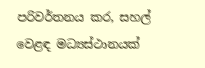පරිවර්තනය කර, සහල් වෙළඳ මධ්‍යස්ථානයක්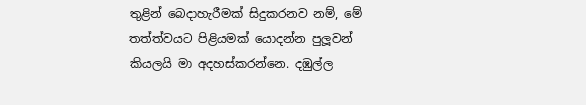තුළින් බෙදාහැරීමක් සිදුකරනව නම්, මේ තත්ත්වයට පිළියමක් යොදන්න පුලූවන් කියලයි මා අදහස්කරන්නෙ. දඹුල්ල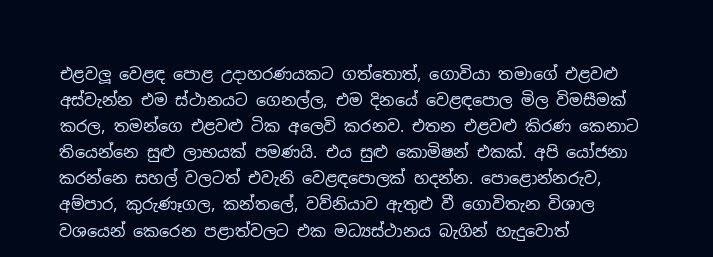එළවලූ වෙළඳ පොළ උදාහරණයකට ගත්තොත්, ගොවියා තමාගේ එළවළු අස්වැන්න එම ස්ථානයට ගෙනල්ල, එම දිනයේ වෙළඳපොල මිල විමසීමක් කරල, තමන්ගෙ එළවළු ටික අලෙවි කරනව. එතන එළවළු කිරණ කෙනාට තියෙන්නෙ සුළු ලාභයක් පමණයි. එය සුළු කොමිෂන් එකක්. අපි යෝජනා කරන්නෙ සහල් වලටත් එවැනි වෙළඳපොලක් හදන්න. පොළොන්නරුව, අම්පාර, කුරුණෑගල, කන්තලේ, වව්නියාව ඇතුළු වී ගොවිතැන විශාල වශයෙන් කෙරෙන පළාත්වලට එක මධ්‍යස්ථානය බැගින් හැදුවොත්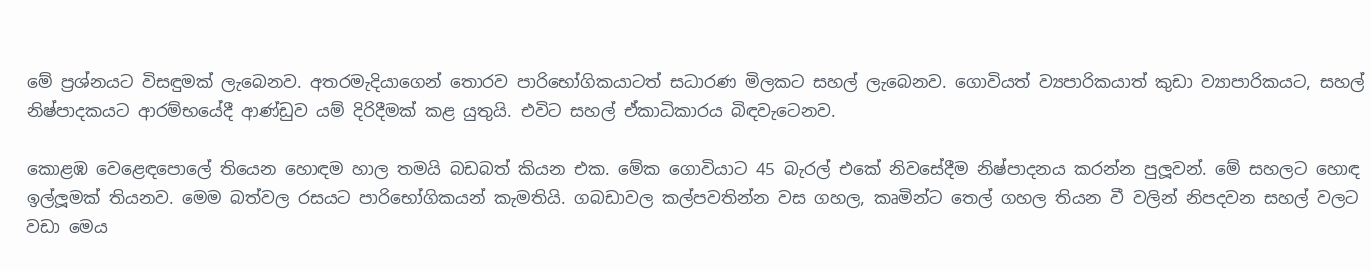මේ ප්‍රශ්නයට විසඳුමක් ලැබෙනව. අතරමැදියාගෙන් තොරව පාරිභෝගිකයාටත් සධාරණ මිලකට සහල් ලැබෙනව. ගොවියත් ව්‍යපාරිකයාත් කුඩා ව්‍යාපාරිකයට, සහල් නිෂ්පාදකයට ආරම්භයේදී ආණ්ඩුව යම් දිරිදීමක් කළ යුතුයි. එවිට සහල් ඒකාධිකාරය බිඳවැටෙනව.

කොළඹ වෙළෙඳපොලේ තියෙන හොඳම හාල තමයි බඩබත් කියන එක. මේක ගොවියාට 45 බැරල් එකේ නිවසේදීම නිෂ්පාදනය කරන්න පුලූවන්. මේ සහලට හොඳ ඉල්ලූමක් තියනව. මෙම බත්වල රසයට පාරිභෝගිකයන් කැමතියි. ගබඩාවල කල්පවතින්න වස ගහල, කෘමින්ට තෙල් ගහල තියන වී වලින් නිපදවන සහල් වලට වඩා මෙය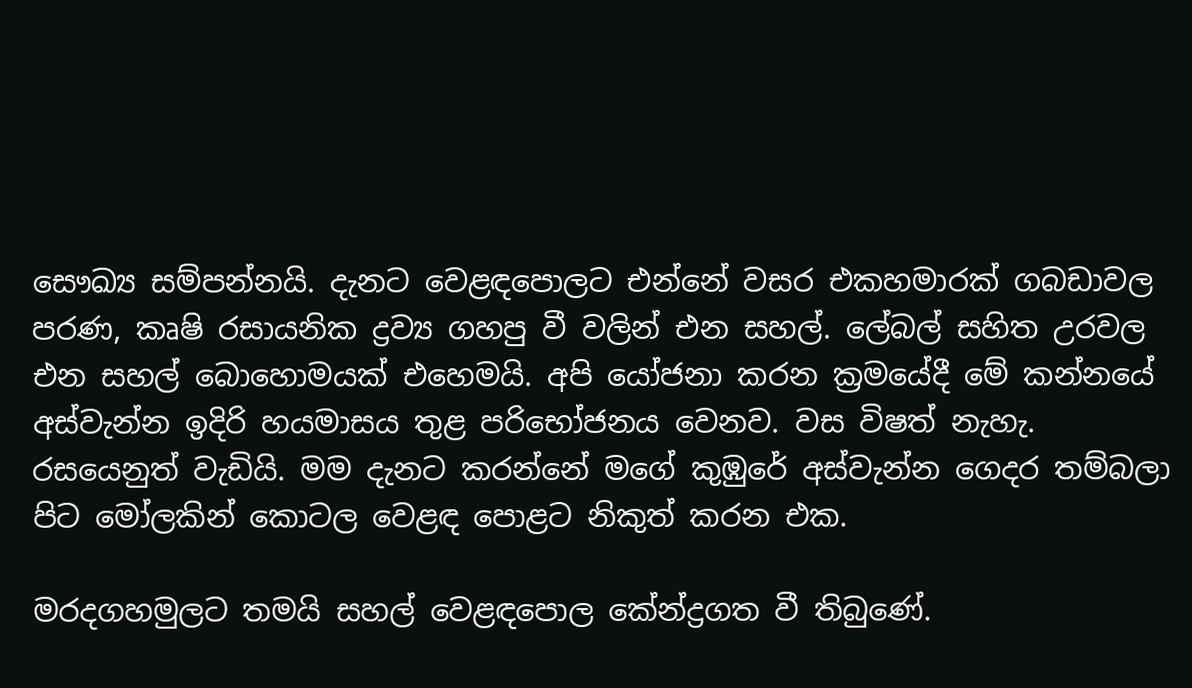සෞඛ්‍ය සම්පන්නයි. දැනට වෙළඳපොලට එන්නේ වසර එකහමාරක් ගබඩාවල පරණ, කෘෂි රසායනික ද්‍රව්‍ය ගහපු වී වලින් එන සහල්. ලේබල් සහිත උරවල එන සහල් බොහොමයක් එහෙමයි. අපි යෝජනා කරන ක්‍රමයේදී මේ කන්නයේ අස්වැන්න ඉදිරි හයමාසය තුළ පරිභෝජනය වෙනව. වස විෂත් නැහැ. රසයෙනුත් වැඩියි. මම දැනට කරන්නේ මගේ කුඹුරේ අස්වැන්න ගෙදර තම්බලා පිට මෝලකින් කොටල වෙළඳ පොළට නිකුත් කරන එක.

මරදගහමුලට තමයි සහල් වෙළඳපොල කේන්ද්‍රගත වී තිබුණේ.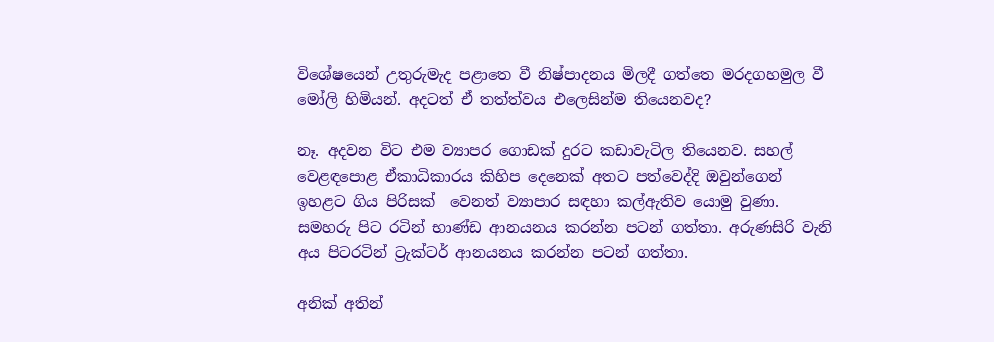විශේෂයෙන් උතුරුමැද පළාතෙ වී නිෂ්පාදනය මිලදී ගත්තෙ මරදගහමුල වී මෝලි හිමියන්. අදටත් ඒ තත්ත්වය එලෙසින්ම තියෙනවද?

නෑ. අදවන විට එම ව්‍යාපර ගොඩක් දුරට කඩාවැටිල තියෙනව. සහල් වෙළඳපොළ ඒකාධිකාරය කිහිප දෙනෙක් අතට පත්වෙද්දි ඔවුන්ගෙන් ඉහළට ගිය පිරිසක්  වෙනත් ව්‍යාපාර සඳහා කල්ඇතිව යොමු වුණා.  සමහරු පිට රටින් භාණ්ඩ ආනයනය කරන්න පටන් ගත්තා. අරුණසිරි වැනි අය පිටරටින් ට්‍රැක්ටර් ආනයනය කරන්න පටන් ගත්තා.

අනික් අතින්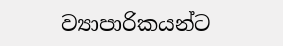ව්‍යාපාරිකයන්ට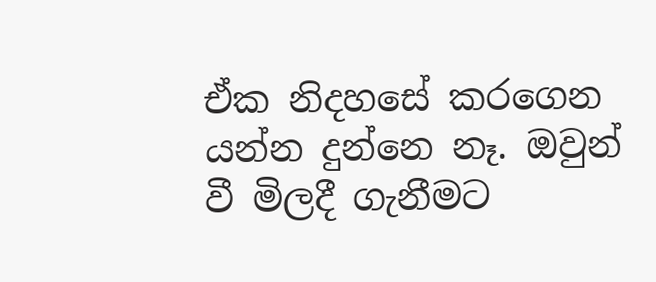ඒක නිදහසේ කරගෙන යන්න දුන්නෙ නෑ. ඔවුන් වී මිලදී ගැනීමට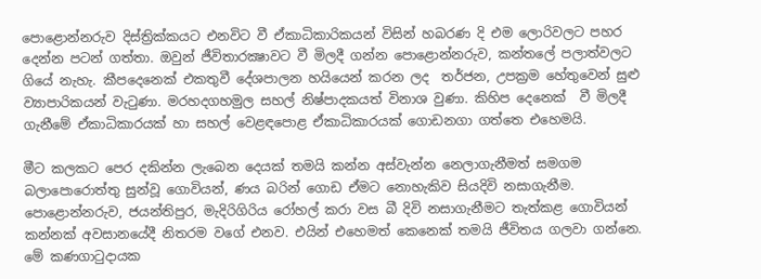පොළොන්නරුව දිස්ත්‍රික්කයට එනවිට වී ඒකාධිකාරිකයන් විසින් හබරණ දි එම ලොරිවලට පහර දෙන්න පටන් ගත්තා. ඔවුන් ජීවිතාරක්‍ෂාවට වී මිලදී ගන්න පොළොන්නරුව, කන්තලේ පලාත්වලට ගියේ නැහැ. කීපදෙනෙක් එකතුවී දේශපාලන හයියෙන් කරන ලද  තර්ජන, උපක්‍රම හේතුවෙන් සුළු ව්‍යාපාරිකයන් වැටුණා. මරහදගහමුල සහල් නිෂ්පාදකයත් විනාශ වුණා. කිහිප දෙනෙක්  වී මිලදී ගැනීමේ ඒකාධිකාරයක් හා සහල් වෙළඳපොළ ඒකාධිකාරයක් ගොඩනගා ගත්තෙ එහෙමයි.

මීට කලකට පෙර දකින්න ලැබෙන දෙයක් තමයි කන්න අස්වැන්න නෙලාගැනීමත් සමගම බලාපොරොත්තු සුන්වූ ගොවියන්, ණය බරින් ගොඩ ඒමට නොහැකිව සියදිවි නසාගැනීම. පොළොන්නරුව, ජයන්තිපුර, මැදිරිගිරිය රෝහල් කරා වස බී දිවි නසාගැනීමට තැත්කළ ගොවියන් කන්නක් අවසානයේදී නිතරම වගේ එනව. එයින් එහෙමත් කෙනෙක් තමයි ජීවිතය ගලවා ගන්නෙ. මේ කණගාටුදායක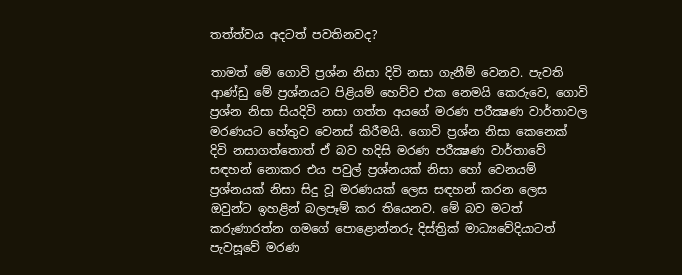තත්ත්වය අදටත් පවතිනවද?

තාමත් මේ ගොවි ප්‍රශ්න නිසා දිවි නසා ගැනීම් වෙනව. පැවති ආණ්ඩු මේ ප්‍රශ්නයට පිළියම් හෙව්ව එක නෙමයි කෙරුවෙ, ගොවි ප්‍රශ්න නිසා සියදිවි නසා ගත්ත අයගේ මරණ පරීක්‍ෂණ වාර්තාවල මරණයට හේතුව වෙනස් කිරීමයි. ගොවි ප්‍රශ්න නිසා කෙනෙක් දිවි නසාගත්තොත් ඒ බව හදිසි මරණ පරීක්‍ෂණ වාර්තාවේ සඳහන් නොකර එය පවුල් ප්‍රශ්නයක් නිසා හෝ වෙනයම් ප්‍රශ්නයක් නිසා සිදු වූ මරණයක් ලෙස සඳහන් කරන ලෙස ඔවුන්ට ඉහළින් බලපෑම් කර තියෙනව. මේ බව මටත් කරුණාරත්න ගමගේ පොළොන්නරු දිස්ත්‍රික් මාධ්‍යවේදියාටත් පැවසූවේ මරණ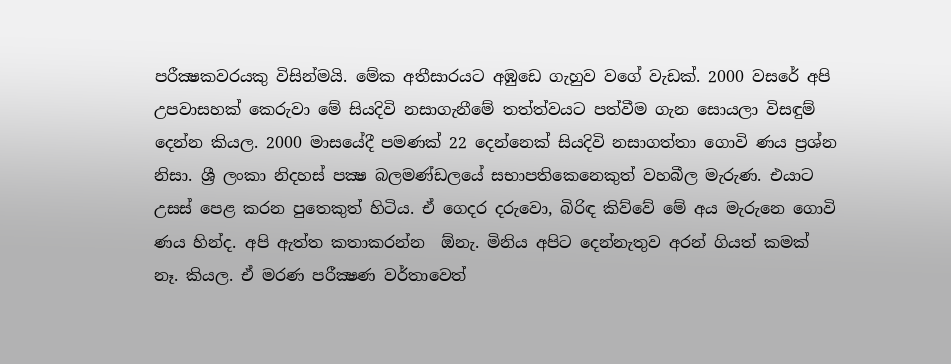පරීක්‍ෂකවරයකු විසින්මයි. මේක අතීසාරයට අඹුඩෙ ගැහුව වගේ වැඩක්. 2000 වසරේ අපි උපවාසහක් කෙරුවා මේ සියදිවි නසාගැනීමේ තත්ත්වයට පත්වීම ගැන සොයලා විසඳුම් දෙන්න කියල. 2000 මාසයේදී පමණක් 22 දෙන්නෙක් සියදිවි නසාගත්තා ගොවි ණය ප්‍රශ්න නිසා. ශ්‍රී ලංකා නිදහස් පක්‍ෂ බලමණ්ඩලයේ සභාපතිකෙනෙකුත් වහබීල මැරුණ. එයාට උසස් පෙළ කරන පුතෙකුත් හිටිය. ඒ ගෙදර දරුවො, බිරිඳ කිව්වේ මේ අය මැරුනෙ ගොවි ණය හින්ද. අපි ඇත්ත කතාකරන්න  ඕනැ. මිනිය අපිට දෙන්නැතුව අරන් ගියත් කමක් නෑ. කියල. ඒ මරණ පරීක්‍ෂණ වර්තාවෙත්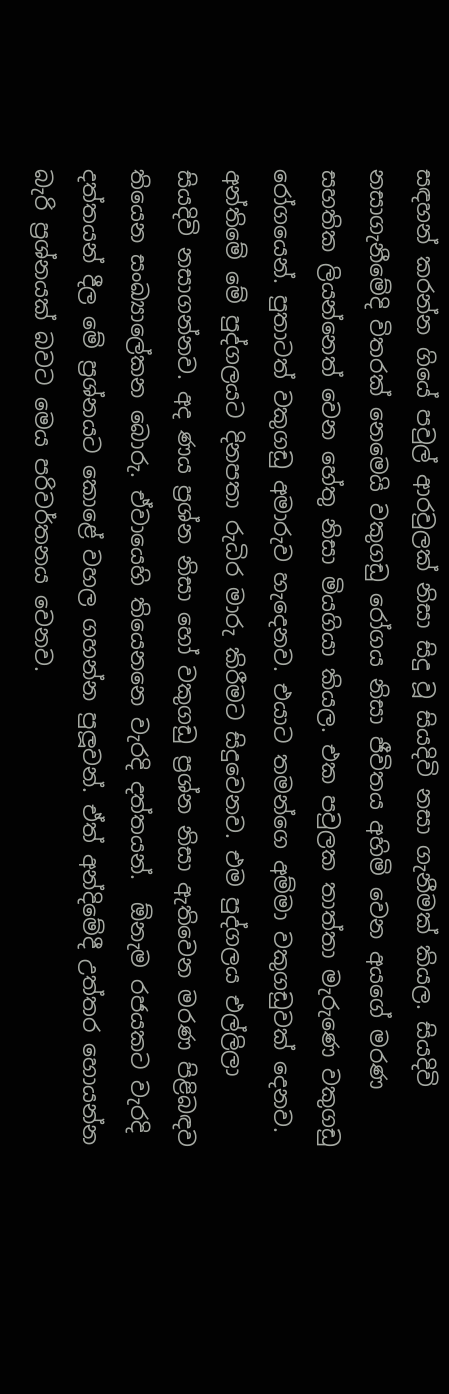සඳහන් කරන්න ගියේ පවුල් ආරවුලක් නිසා සිදු වූ සියදිවි නසා ගැනීමක් කියල. සියදිවි නසාගැනීමේදි විතරක් නෙමෙයි වකුගඩු රෝගය නිසා ජීවිතය අහිමි වෙන අයගේ මරණ සහතික ලියන්නෙත් වෙන හේතු නිසා මියගියා කියල. එක පවුලක තාත්තා මැරුණෙ වකුගඩු රෝගයෙන්. පුතාටත් වකුගඩු අමාරුව හැදෙනව. එයාට තමන්ගෙ අම්මා වකුගඩුවක් දෙනව. අන්තිමේ මේ පුද්ගලයට දිනපතා රුධිර මාරු කිරීමට සිදුවෙනව. එම පුද්ගලය එල්ලිලා සියදිවි නසාගන්නව. අද ණය ප්‍රශ්න නිසා හෝ වකුගඩු ප්‍රශ්න නිසා ඇතිවෙන මරණ පිළිබඳව තියෙන සංඛ්‍යාලේකන බොරු. ඒවායෙහි තියෙනනෙ වැරදි දත්තයන්.  ඕනැම රජයකට වැරදි දත්තයන් දීල මේ ප්‍රශ්නයට කොළේ වහල ගහන්න පුලූවන්. ඒත් අන්දිමේදී උත්තර හොයන්න බැරි ප්‍රශ්නයක් බවට මෙය පරිවර්තනය වෙනව.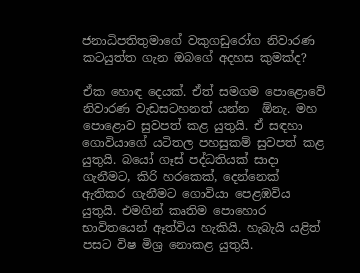ජනාධිපතිතුමාගේ වකුගඩුරෝග නිවාරණ කටයුත්ත ගැන ඔබගේ අදහස කුමක්ද?

ඒක හොඳ දෙයක්. ඒත් සමගම පොළොවේ නිවාරණ වැඩසටහනත් යන්න  ඕනැ. මහ පොළොව සුවපත් කළ යුතුයි. ඒ සඳහා ගොවියාගේ යටිතල පහසුකම් සුවපත් කළ යුතුයි. බයෝ ගෑස් පද්ධතියක් සාදා ගැනීමට, කිරි හරකෙක්, දෙන්නෙක් ඇතිකර ගැනීමට ගොවියා පෙළඹවිය යුතුයි. එමගින් කෘතිම පොහොර භාවිතයෙන් ඈත්විය හැකියි. හැබැයි යළිත් පසට විෂ මිශ්‍ර නොකළ යුතුයි.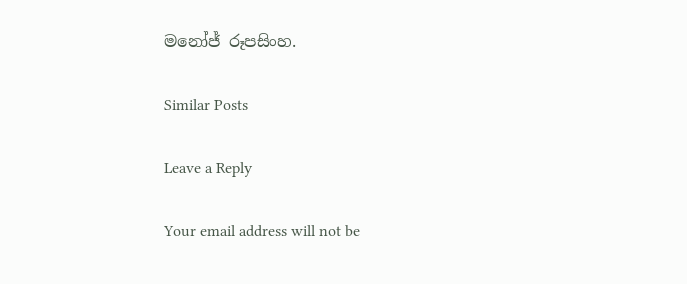මනෝජ් රූපසිංහ.

Similar Posts

Leave a Reply

Your email address will not be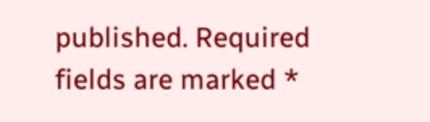published. Required fields are marked *